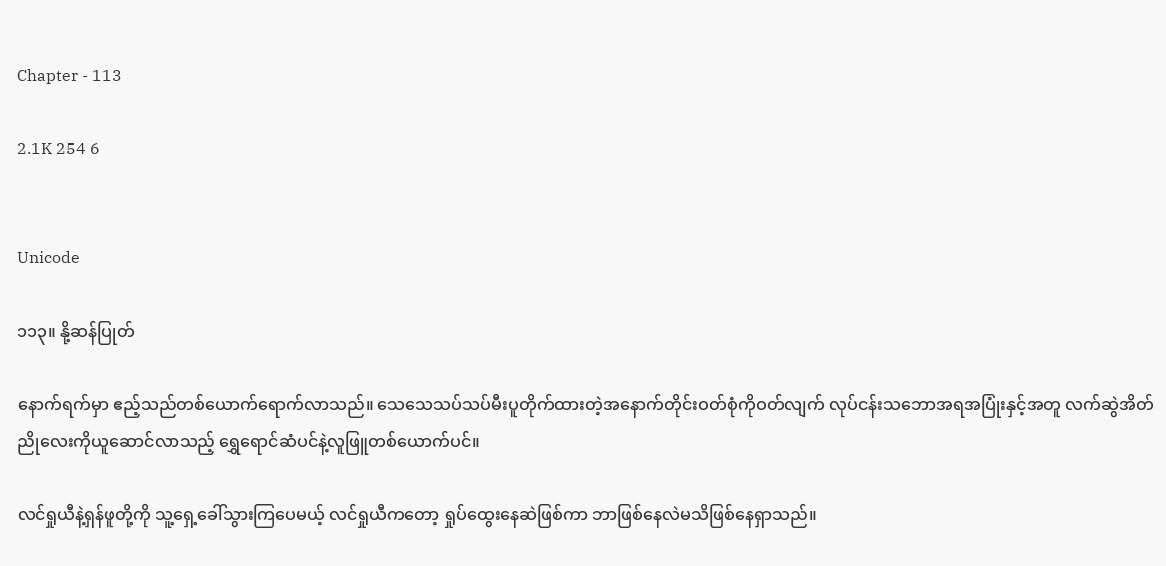Chapter - 113

2.1K 254 6


Unicode

၁၁၃။ နို့ဆန်ပြုတ်

နောက်ရက်မှာ ဧည့်သည်တစ်ယောက်ရောက်လာသည်။ သေသေသပ်သပ်မီးပူတိုက်ထားတဲ့အနောက်တိုင်းဝတ်စုံကိုဝတ်လျက် လုပ်ငန်းသဘောအရအပြုံးနှင့်အတူ လက်ဆွဲအိတ်ညိုလေးကိုယူဆောင်လာသည့် ရွှေရောင်ဆံပင်နဲ့လူဖြူတစ်ယောက်ပင်။

လင်ရှုယီနဲ့ရှန်ဖူတို့ကို သူ့ရှေ့ခေါ်သွားကြပေမယ့် လင်ရှုယီကတော့ ရှုပ်ထွေးနေဆဲဖြစ်ကာ ဘာဖြစ်နေလဲမသိဖြစ်နေရှာသည်။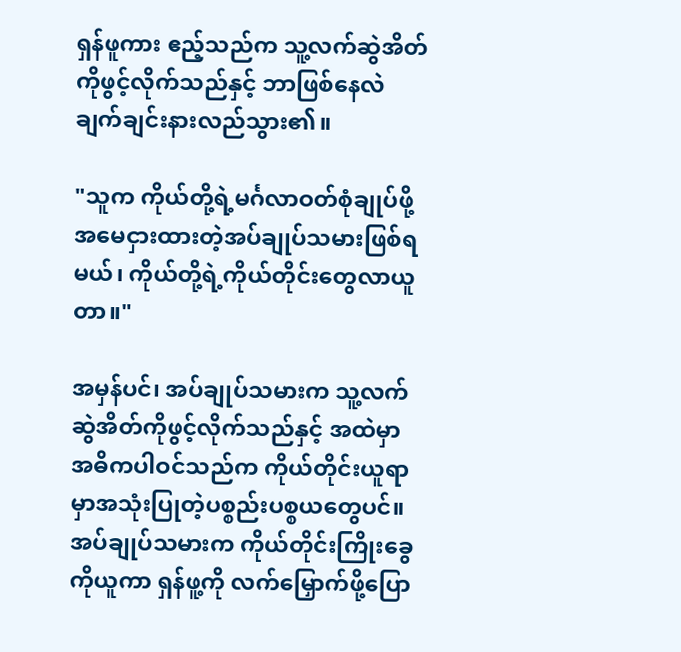ရှန်ဖူကား ဧည့်သည်က သူ့လက်ဆွဲအိတ်ကိုဖွင့်လိုက်သည်နှင့် ဘာဖြစ်နေလဲချက်ချင်းနားလည်သွား၏။

"သူက ကိုယ်တို့ရဲ့မင်္ဂလာဝတ်စုံချုပ်ဖို့ အမေငှားထားတဲ့အပ်ချုပ်သမားဖြစ်ရမယ်၊ ကိုယ်တို့ရဲ့ကိုယ်တိုင်းတွေလာယူတာ။"

အမှန်ပင်၊ အပ်ချုပ်သမားက သူ့လက်ဆွဲအိတ်ကိုဖွင့်လိုက်သည်နှင့် အထဲမှာ အဓိကပါဝင်သည်က ကိုယ်တိုင်းယူရာမှာအသုံးပြုတဲ့ပစ္စည်းပစ္စယတွေပင်။ အပ်ချုပ်သမားက ကိုယ်တိုင်းကြိုးခွေကိုယူကာ ရှန်ဖူ့ကို လက်မြှောက်ဖို့ပြော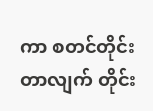ကာ စတင်တိုင်းတာလျက် တိုင်း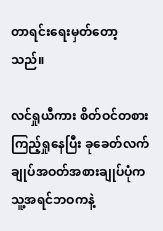တာရင်းရေးမှတ်တော့သည်။

လင်ရှုယီကား စိတ်ဝင်တစားကြည့်ရှုနေပြီး ခုခေတ်လက်ချုပ်အဝတ်အစားချုပ်ပုံက သူ့အရင်ဘဝကနဲ့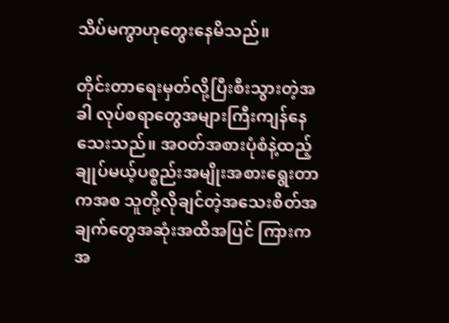သိပ်မကွာဟုတွေးနေမိသည်။

တိုင်းတာရေးမှတ်လို့ပြီးစီးသွားတဲ့အခါ လုပ်စရာတွေအများကြီးကျန်နေသေးသည်။ အဝတ်အစားပုံစံနဲ့ထည့်ချုပ်မယ့်ပစ္စည်းအမျိုးအစားရွေးတာကအစ သူတို့လိုချင်တဲ့အသေးစိတ်အချက်တွေအဆုံးအထိအပြင် ကြားကအ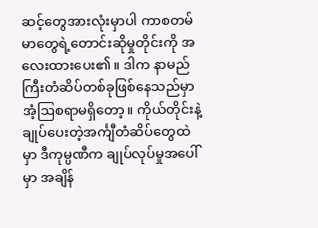ဆင့်တွေအားလုံးမှာပါ ကာစတမ်မာတွေရဲ့တောင်းဆိုမှုတိုင်းကို အလေးထားပေး၏။ ဒါက နာမည်ကြီးတံဆိပ်တစ်ခုဖြစ်နေသည်မှာ အံ့ဩစရာမရှိတော့။ ကိုယ်တိုင်းနဲ့ချုပ်ပေးတဲ့အင်္ကျီတံဆိပ်တွေထဲမှာ ဒီကုမ္ပဏီက ချုပ်လုပ်မှုအပေါ်မှာ အချိန်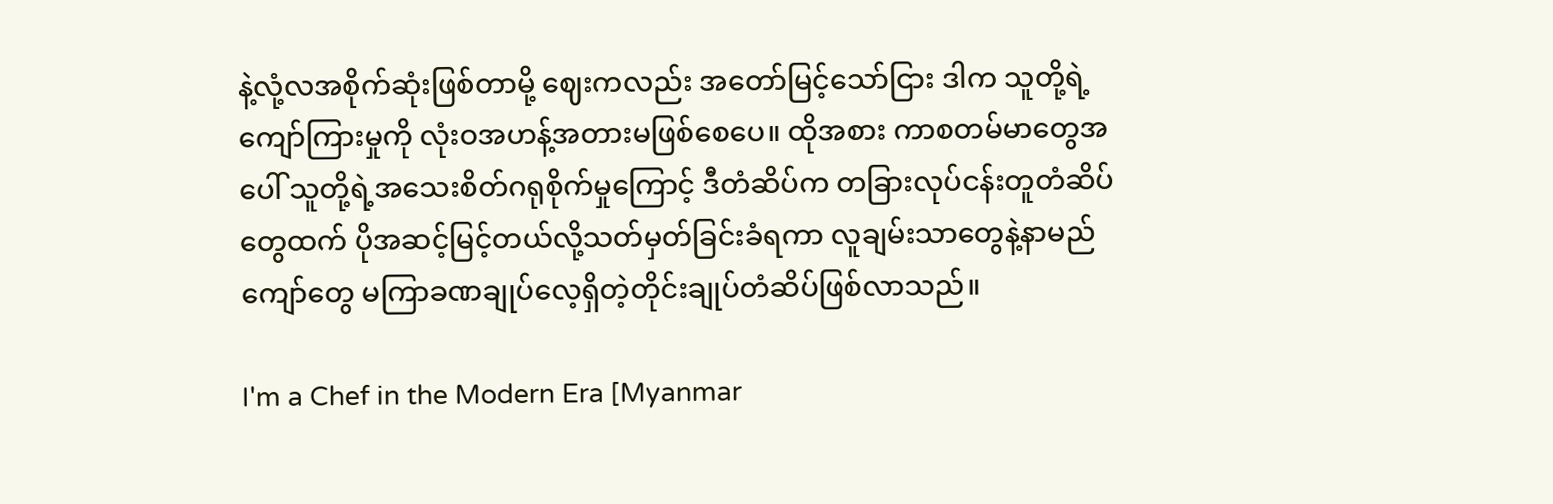နဲ့လုံ့လအစိုက်ဆုံးဖြစ်တာမို့ ဈေးကလည်း အတော်မြင့်သော်ငြား ဒါက သူတို့ရဲ့ကျော်ကြားမှုကို လုံးဝအဟန့်အတားမဖြစ်စေပေ။ ထိုအစား ကာစတမ်မာတွေအပေါ် သူတို့ရဲ့အသေးစိတ်ဂရုစိုက်မှုကြောင့် ဒီတံဆိပ်က တခြားလုပ်ငန်းတူတံဆိပ်တွေထက် ပိုအဆင့်မြင့်တယ်လို့သတ်မှတ်ခြင်းခံရကာ လူချမ်းသာတွေနဲ့နာမည်ကျော်တွေ မကြာခဏချုပ်လေ့ရှိတဲ့တိုင်းချုပ်တံဆိပ်ဖြစ်လာသည်။

I'm a Chef in the Modern Era [Myanmar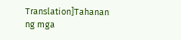Translation]Tahanan ng mga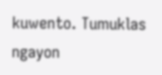kuwento. Tumuklas ngayon